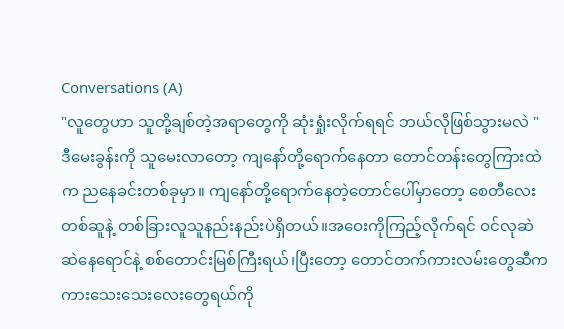Conversations (A)
"လူတွေဟာ သူတို့ချစ်တဲ့အရာတွေကို ဆုံးရှုံးလိုက်ရရင် ဘယ်လိုဖြစ်သွားမလဲ "
ဒီမေးခွန်းကို သူမေးလာတော့ ကျနော်တို့ရောက်နေတာ တောင်တန်းတွေကြားထဲက ညနေခင်းတစ်ခုမှာ။ ကျနော်တို့ရောက်နေတဲ့တောင်ပေါ်မှာတော့ စေတီလေးတစ်ဆူနဲ့ တစ်ခြားလူသူနည်းနည်းပဲရှိတယ်။အဝေးကိုကြည့်လိုက်ရင် ဝင်လုဆဲဆဲနေရောင်နဲ့ စစ်တောင်းမြစ်ကြီးရယ်၊ပြီးတော့ တောင်တက်ကားလမ်းတွေဆီက ကားသေးသေးလေးတွေရယ်ကို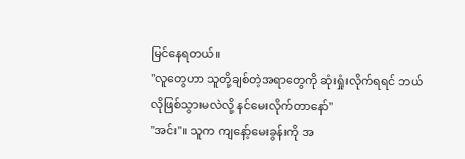မြင်နေရတယ်။
"လူတွေဟာ သူတို့ချစ်တဲ့အရာတွေကို ဆုံးရှုံးလိုက်ရရင် ဘယ်လိုဖြစ်သွားမလဲလို့ နင်မေးလိုက်တာနော်"
"အင်း"။ သူက ကျနော့်မေးခွန်းကို အ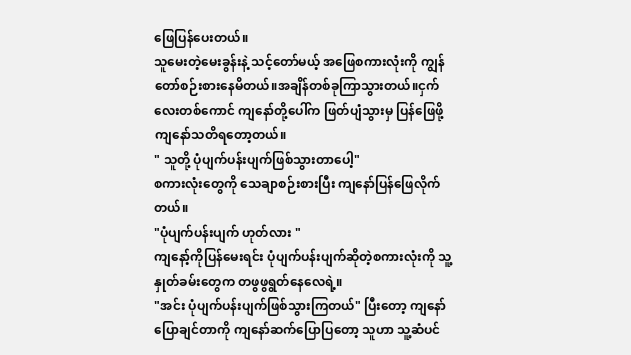ဖြေပြန်ပေးတယ်။
သူမေးတဲ့မေးခွန်းနဲ့ သင့်တော်မယ့် အဖြေစကားလုံးကို ကျွန်တော်စဉ်းစားနေမိတယ်။အချိန်တစ်ခုကြာသွားတယ်။ငှက်လေးတစ်ကောင် ကျနော်တို့ပေါ်က ဖြတ်ပျံသွားမှ ပြန်ဖြေဖို့ ကျနော်သတိရတော့တယ်။
" သူတို့ ပုံပျက်ပန်းပျက်ဖြစ်သွားတာပေါ့"
စကားလုံးတွေကို သေချာစဉ်းစားပြီး ကျနော်ပြန်ဖြေလိုက်တယ်။
"ပုံပျက်ပန်းပျက် ဟုတ်လား "
ကျနော့်ကိုပြန်မေးရင်း ပုံပျက်ပန်းပျက်ဆိုတဲ့စကားလုံးကို သူ့နှုတ်ခမ်းတွေက တဖွဖွရွတ်နေလေရဲ့။
"အင်း ပုံပျက်ပန်းပျက်ဖြစ်သွားကြတယ်" ပြီးတော့ ကျနော်ပြောချင်တာကို ကျနော်ဆက်ပြောပြတော့ သူဟာ သူ့ဆံပင်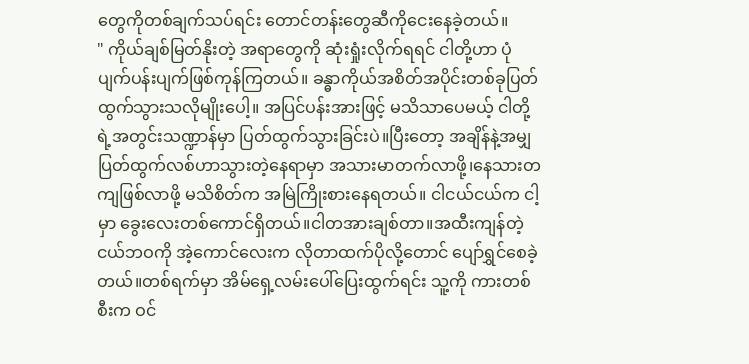တွေကိုတစ်ချက်သပ်ရင်း တောင်တန်းတွေဆီကိုငေးနေခဲ့တယ်။
" ကိုယ်ချစ်မြတ်နိုးတဲ့ အရာတွေကို ဆုံးရှုံးလိုက်ရရင် ငါတို့ဟာ ပုံပျက်ပန်းပျက်ဖြစ်ကုန်ကြတယ်။ ခန္ဓာကိုယ်အစိတ်အပိုင်းတစ်ခုပြတ်ထွက်သွားသလိုမျိုးပေါ့။ အပြင်ပန်းအားဖြင့် မသိသာပေမယ့် ငါတို့ရဲ့အတွင်းသဏ္ဍာန်မှာ ပြတ်ထွက်သွားခြင်းပဲ။ပြီးတော့ အချိန်နဲ့အမျှ ပြတ်ထွက်လစ်ဟာသွားတဲ့နေရာမှာ အသားမာတက်လာဖို့၊နေသားတကျဖြစ်လာဖို့ မသိစိတ်က အမြဲကြိုးစားနေရတယ်။ ငါငယ်ငယ်က ငါ့မှာ ခွေးလေးတစ်ကောင်ရှိတယ်။ငါတအားချစ်တာ။အထီးကျန်တဲ့ငယ်ဘဝကို အဲ့ကောင်လေးက လိုတာထက်ပိုလို့တောင် ပျော်ရွှင်စေခဲ့တယ်။တစ်ရက်မှာ အိမ်ရှေ့လမ်းပေါ်ပြေးထွက်ရင်း သူ့ကို ကားတစ်စီးက ဝင်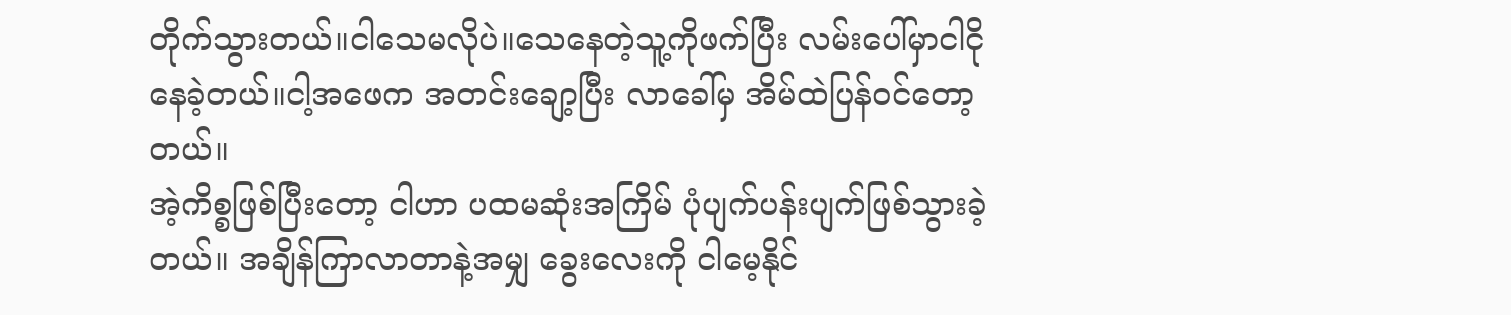တိုက်သွားတယ်။ငါသေမလိုပဲ။သေနေတဲ့သူ့ကိုဖက်ပြီး လမ်းပေါ်မှာငါငိုနေခဲ့တယ်။ငါ့အဖေက အတင်းချော့ပြီး လာခေါ်မှ အိမ်ထဲပြန်ဝင်တော့တယ်။
အဲ့ကိစ္စဖြစ်ပြီးတော့ ငါဟာ ပထမဆုံးအကြိမ် ပုံပျက်ပန်းပျက်ဖြစ်သွားခဲ့တယ်။ အချိန်ကြာလာတာနဲ့အမျှ ခွေးလေးကို ငါမေ့နိုင်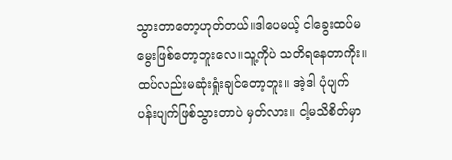သွားတာတော့ဟုတ်တယ်။ဒါပေမယ့် ငါခွေးထပ်မမွေးဖြစ်တော့ဘူးလေ။သူ့ကိုပဲ သတိရနေတာကိုး။ထပ်လည်းမဆုံးရှုံးချင်တော့ဘူး။ အဲ့ဒါ ပုံပျက်ပန်းပျက်ဖြစ်သွားတာပဲ မှတ်လား။ ငါ့မသိစိတ်မှာ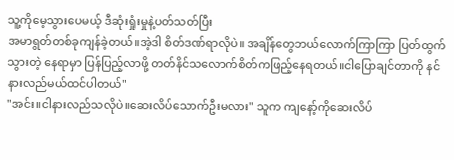သူ့ကိုမေ့သွားပေမယ့် ဒီဆုံးရှုံးမှုနဲ့ပတ်သတ်ပြီး
အမာရွတ်တစ်ခုကျန်ခဲ့တယ်။အဲ့ဒါ စိတ်ဒဏ်ရာလိုပဲ။ အချိန်တွေဘယ်လောက်ကြာကြာ ပြတ်ထွက်သွားတဲ့ နေရာမှာ ပြန်ပြည့်လာဖို့ တတ်နိင်သလောက်စိတ်ကဖြည့်နေရတယ်။ငါပြောချင်တာကို နင်နားလည်မယ်ထင်ပါတယ်"
"အင်း။ငါနားလည်သလိုပဲ။ဆေးလိပ်သောက်ဦးမလား" သူက ကျနော့်ကိုဆေးလိပ်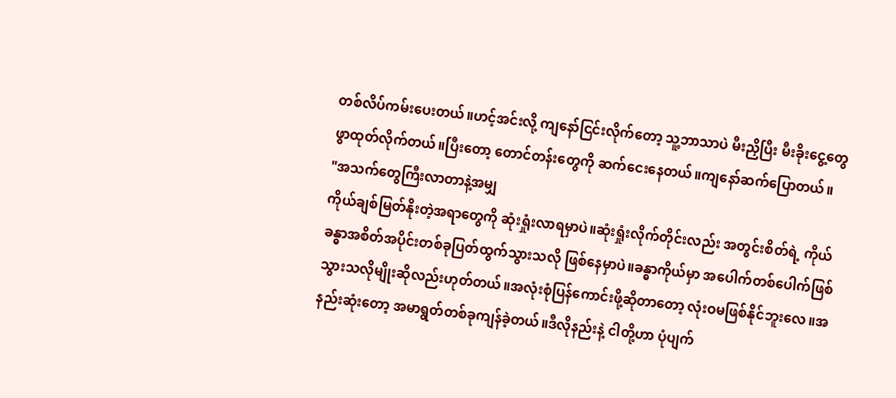တစ်လိပ်ကမ်းပေးတယ်။ဟင့်အင်းလို့ ကျနော်ငြင်းလိုက်တော့ သူ့ဘာသာပဲ မီးညှိပြီး မီးခိုးငွေ့တွေဖွာထုတ်လိုက်တယ်။ပြီးတော့ တောင်တန်းတွေကို ဆက်ငေးနေတယ်။ကျနော်ဆက်ပြောတယ်။
"အသက်တွေကြီးလာတာနဲ့အမျှ
ကိုယ်ချစ်မြတ်နိုးတဲ့အရာတွေကို ဆုံးရှုံးလာရမှာပဲ။ဆုံးရှုံးလိုက်တိုင်းလည်း အတွင်းစိတ်ရဲ့ ကိုယ်ခန္ဓာအစိတ်အပိုင်းတစ်ခုပြတ်ထွက်သွားသလို ဖြစ်နေမှာပဲ။ခန္ဓာကိုယ်မှာ အပေါက်တစ်ပေါက်ဖြစ်သွားသလိုမျိုးဆိုလည်းဟုတ်တယ်။အလုံးစုံပြန်ကောင်းဖို့ဆိုတာတော့ လုံးဝမဖြစ်နိုင်ဘူးလေ။အနည်းဆုံးတော့ အမာရွတ်တစ်ခုကျန်ခဲ့တယ်။ဒီလိုနည်းနဲ့ ငါတို့ဟာ ပုံပျက်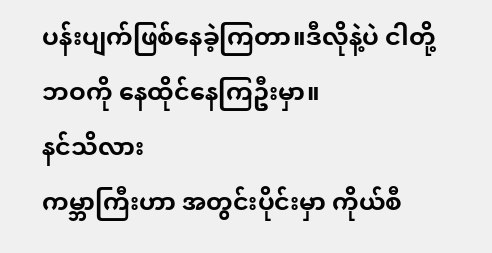ပန်းပျက်ဖြစ်နေခဲ့ကြတာ။ဒီလိုနဲ့ပဲ ငါတို့ဘဝကို နေထိုင်နေကြဦးမှာ။
နင်သိလား
ကမ္ဘာကြီးဟာ အတွင်းပိုင်းမှာ ကိုယ်စီ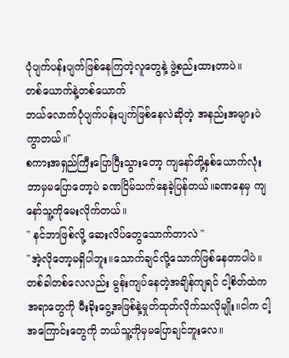ပုံပျက်ပန်းပျက်ဖြစ်နေကြတဲ့လူတွေနဲ့ ဖွဲ့စည်းထားတာပဲ။
တစ်ယောက်နဲ့တစ်ယောက်
ဘယ်လောက်ပုံပျက်ပန်းပျက်ဖြစ်နေလဲဆိုတဲ့ အနည်းအများပဲ ကွာတယ်။"
စကားအရှည်ကြီးပြောပြီးသွားတော့ ကျနော်တို့နှစ်ယောက်လုံး ဘာမှမပြောတော့ပဲ ခဏငြိမ်သက်နေခဲ့ပြန်တယ်။ခဏနေမှ ကျနော်သူ့ကိုမေးလိုက်တယ်။
" နင်ဘာဖြစ်လို့ ဆေးလိပ်တွေသောက်တာလဲ "
"အဲ့လိုတော့မရှိပါဘူး။သောက်ချင်လို့သောက်ဖြစ်နေတာပါပဲ။တစ်ခါတစ်လေလည်း မွန်းကျပ်နေတဲ့အချိန်ကျရင် ငါ့စိတ်ထဲက အရာတွေကို မီးခိုးငွေ့အဖြစ်နဲ့မှုတ်ထုတ်လိုက်သလိုမျိုး။ငါက ငါ့အကြောင်းတွေကို ဘယ်သူ့ကိုမှမပြောချင်ဘူးလေ။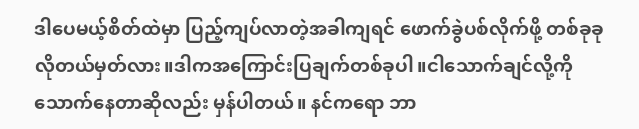ဒါပေမယ့်စိတ်ထဲမှာ ပြည့်ကျပ်လာတဲ့အခါကျရင် ဖောက်ခွဲပစ်လိုက်ဖို့ တစ်ခုခုလိုတယ်မှတ်လား။ဒါကအကြောင်းပြချက်တစ်ခုပါ။ငါသောက်ချင်လို့ကိုသောက်နေတာဆိုလည်း မှန်ပါတယ်။ နင်ကရော ဘာ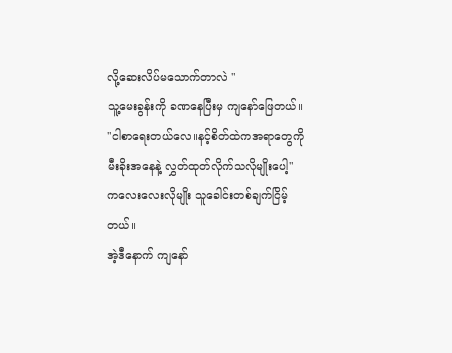လို့ဆေးလိပ်မသောက်တာလဲ "
သူ့မေးခွန်းကို ခဏနေပြီးမှ ကျနော်ဖြေတယ်။
"ငါစာရေးတယ်လေ။နင့်စိတ်ထဲကအရာတွေကို မီးခိုးအနေနဲ့ လွှတ်ထုတ်လိုက်သလိုမျိုးပေါ့"
ကလေးလေးလိုမျိုး သူခေါင်းတစ်ချက်ငြိမ့်တယ်။
အဲ့ဒီနောက် ကျနော်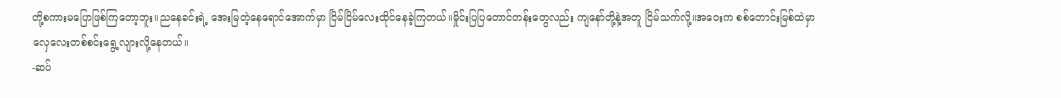တို့စကားမပြောဖြစ်ကြတော့ဘူး။ညနေခင်းရဲ့ အေးမြတဲ့နေရောင်အောက်မှာ ငြိမ်ငြိမ်လေးထိုင်နေခဲ့ကြတယ်။မှိုင်းပြပြတောင်တန်းတွေလည်း ကျနော်တို့နဲ့အတူ ငြိမ်သက်လို့။အဝေးက စစ်တောင်းမြစ်ထဲမှာ လှေလေးတစ်စင်းရွေ့လျားလို့နေတယ်။
-ဆပ်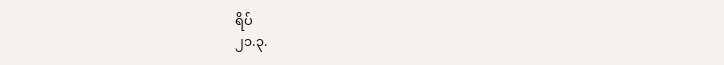ရိပ်
၂၁.၃.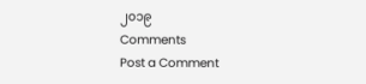၂၀၁၉
Comments
Post a Comment